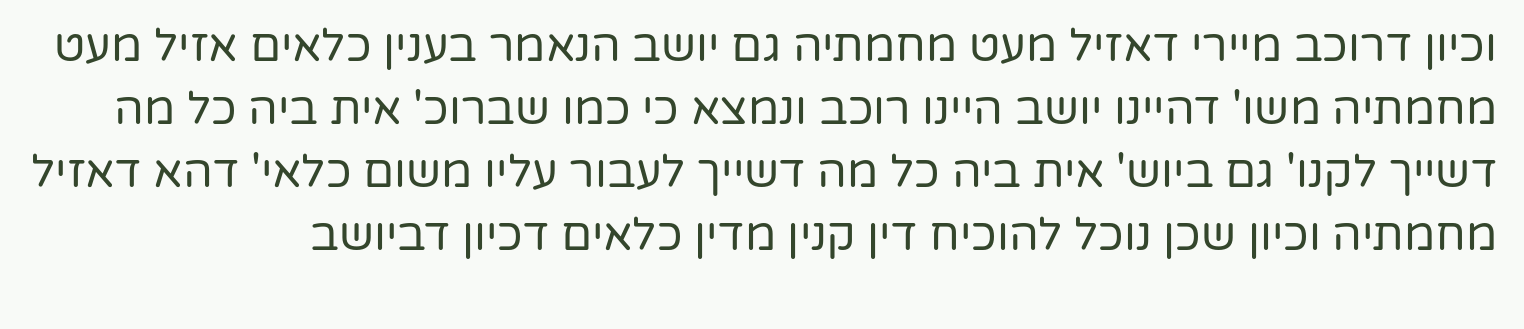וכיון דרוכב מיירי דאזיל מעט מחמתיה גם יושב הנאמר בענין כלאים אזיל מעט מחמתיה משו' דהיינו יושב היינו רוכב ונמצא כי כמו שברוכ' אית ביה כל מה דשייך לקנו' גם ביוש' אית ביה כל מה דשייך לעבור עליו משום כלאי' דהא דאזיל מחמתיה וכיון שכן נוכל להוכיח דין קנין מדין כלאים דכיון דביושב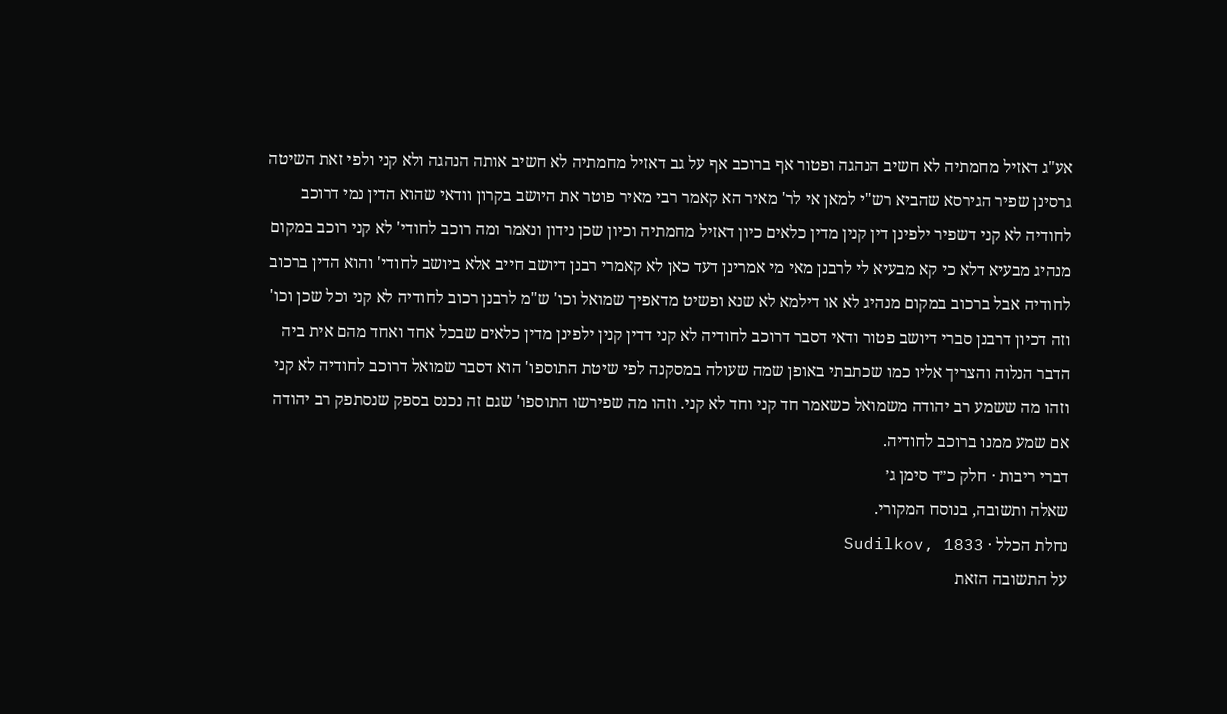אע"ג דאזיל מחמתיה לא חשיב הנהגה ופטור אף ברוכב אף על גב דאזיל מחמתיה לא חשיב אותה הנהגה ולא קני ולפי זאת השיטה גרסינן שפיר הגירסא שהביא רש"י למאן אי לר' מאיר הא קאמר רבי מאיר פוטר את היושב בקרון וודאי שהוא הדין נמי דרוכב לחודיה לא קני דשפיר ילפינן דין קנין מדין כלאים כיון דאזיל מחמתיה וכיון שכן נידון ונאמר ומה רוכב לחודי' לא קני רוכב במקום מנהיג מבעיא דלא כי קא מבעיא לי לרבנן מאי מי אמרינן דעד כאן לא קאמרי רבנן דיושב חייב אלא ביושב לחודי' והוא הדין ברכוב לחודיה אבל ברכוב במקום מנהיג לא או דילמא לא שנא ופשיט מדאפיך שמואל וכו' ש"מ לרבנן רכוב לחודיה לא קני וכל שכן וכו' וזה דכיון דרבנן סברי דיושב פטור ודאי דסבר דרוכב לחודיה לא קני דדין קנין ילפינן מדין כלאים שבכל אחד ואחד מהם אית ביה הדבר הנלוה והצריך אליו כמו שכתבתי באופן שמה שעולה במסקנה לפי שיטת התוספו' הוא דסבר שמואל דרוכב לחודיה לא קני וזהו מה ששמע רב יהודה משמואל כשאמר חד קני וחד לא קני. וזהו מה שפירשו התוספו' שגם זה נכנס בספק שנסתפק רב יהודה אם שמע ממנו ברוכב לחודיה.
דברי ריבות · חלק כ״ד סימן ג׳
שאלה ותשובה, בנוסח המקורי.
נחלת הכלל · Sudilkov, 1833
על התשובה הזאת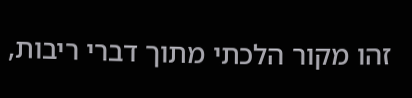זהו מקור הלכתי מתוך דברי ריבות,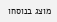מוצג בנוסחו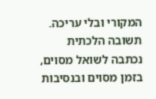המקורי ובלי עריכה. תשובה הלכתית נכתבה לשואל מסוים, בזמן מסוים ובנסיבות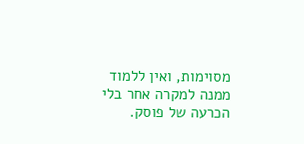מסוימות, ואין ללמוד ממנה למקרה אחר בלי הכרעה של פוסק.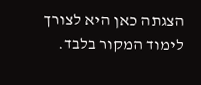הצגתה כאן היא לצורך לימוד המקור בלבד.